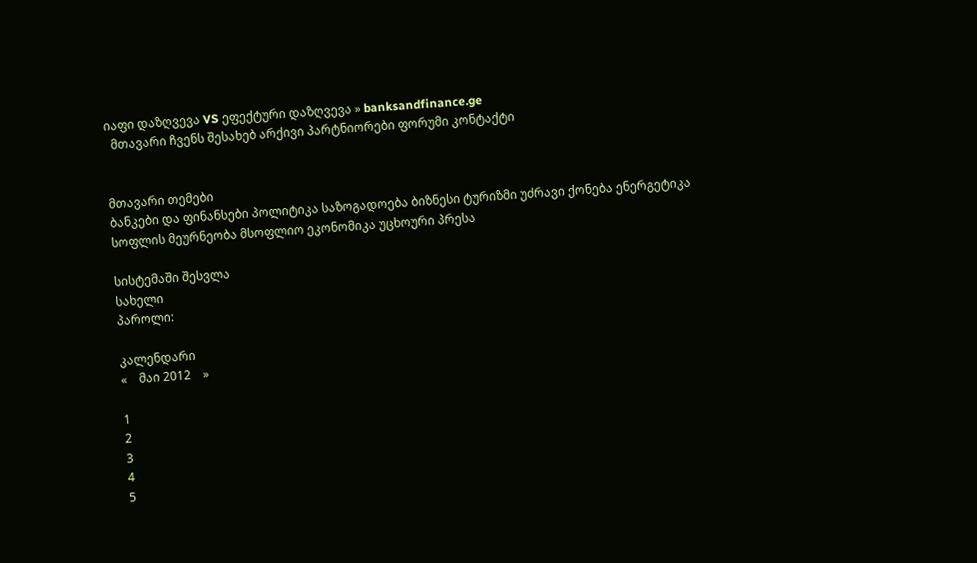იაფი დაზღვევა VS ეფექტური დაზღვევა » banksandfinance.ge
  მთავარი ჩვენს შესახებ არქივი პარტნიორები ფორუმი კონტაქტი


მთავარი თემები
ბანკები და ფინანსები პოლიტიკა საზოგადოება ბიზნესი ტურიზმი უძრავი ქონება ენერგეტიკა სოფლის მეურნეობა მსოფლიო ეკონომიკა უცხოური პრესა

სისტემაში შესვლა
სახელი
პაროლი:

კალენდარი
«    მაი 2012    »

1
2
3
4
5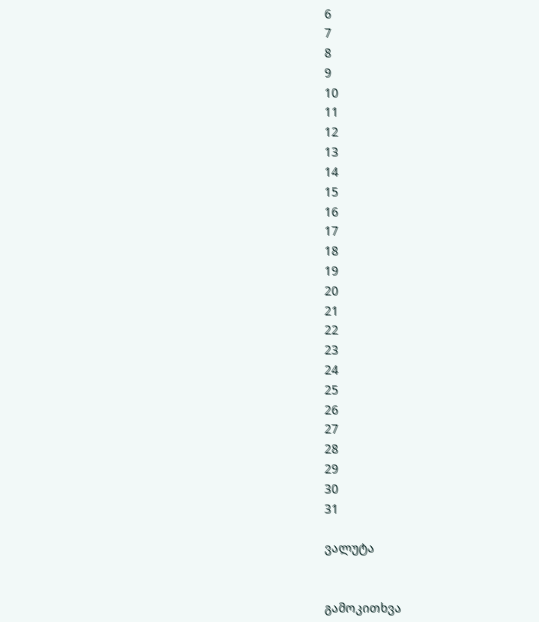6
7
8
9
10
11
12
13
14
15
16
17
18
19
20
21
22
23
24
25
26
27
28
29
30
31

ვალუტა


გამოკითხვა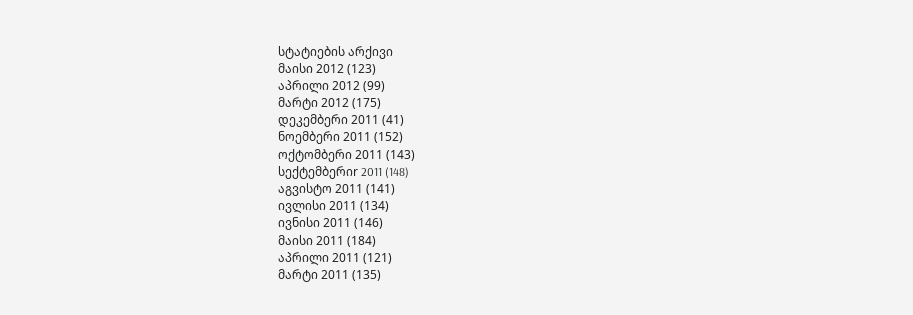სტატიების არქივი
მაისი 2012 (123)
აპრილი 2012 (99)
მარტი 2012 (175)
დეკემბერი 2011 (41)
ნოემბერი 2011 (152)
ოქტომბერი 2011 (143)
სექტემბერიr 2011 (148)
აგვისტო 2011 (141)
ივლისი 2011 (134)
ივნისი 2011 (146)
მაისი 2011 (184)
აპრილი 2011 (121)
მარტი 2011 (135)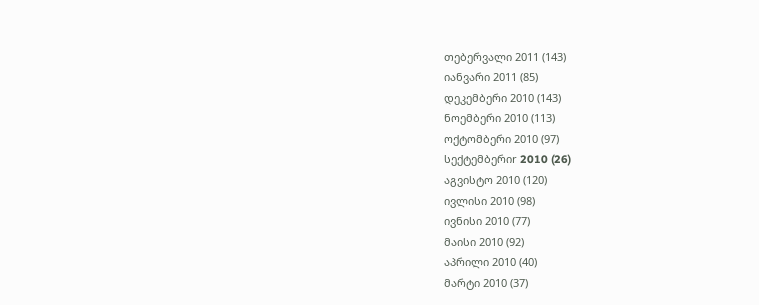თებერვალი 2011 (143)
იანვარი 2011 (85)
დეკემბერი 2010 (143)
ნოემბერი 2010 (113)
ოქტომბერი 2010 (97)
სექტემბერიr 2010 (26)
აგვისტო 2010 (120)
ივლისი 2010 (98)
ივნისი 2010 (77)
მაისი 2010 (92)
აპრილი 2010 (40)
მარტი 2010 (37)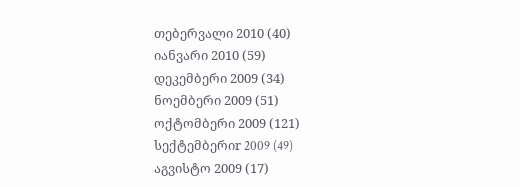თებერვალი 2010 (40)
იანვარი 2010 (59)
დეკემბერი 2009 (34)
ნოემბერი 2009 (51)
ოქტომბერი 2009 (121)
სექტემბერიr 2009 (49)
აგვისტო 2009 (17)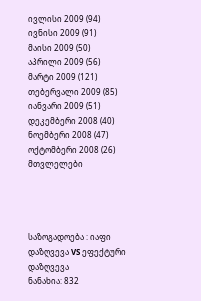ივლისი 2009 (94)
ივნისი 2009 (91)
მაისი 2009 (50)
აპრილი 2009 (56)
მარტი 2009 (121)
თებერვალი 2009 (85)
იანვარი 2009 (51)
დეკემბერი 2008 (40)
ნოემბერი 2008 (47)
ოქტომბერი 2008 (26)
მთვლელები




საზოგადოება : იაფი დაზღვევა VS ეფექტური დაზღვევა
ნანახია: 832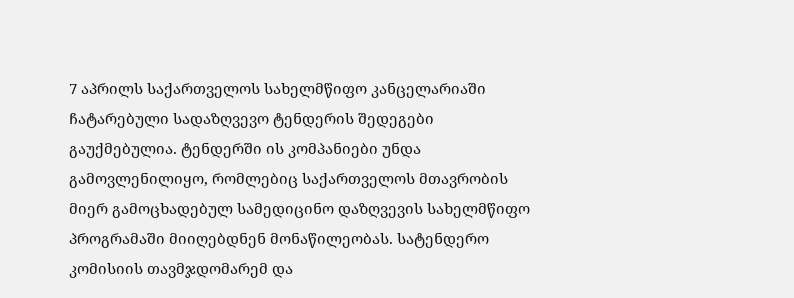7 აპრილს საქართველოს სახელმწიფო კანცელარიაში ჩატარებული სადაზღვევო ტენდერის შედეგები გაუქმებულია. ტენდერში ის კომპანიები უნდა გამოვლენილიყო, რომლებიც საქართველოს მთავრობის მიერ გამოცხადებულ სამედიცინო დაზღვევის სახელმწიფო პროგრამაში მიიღებდნენ მონაწილეობას. სატენდერო კომისიის თავმჯდომარემ და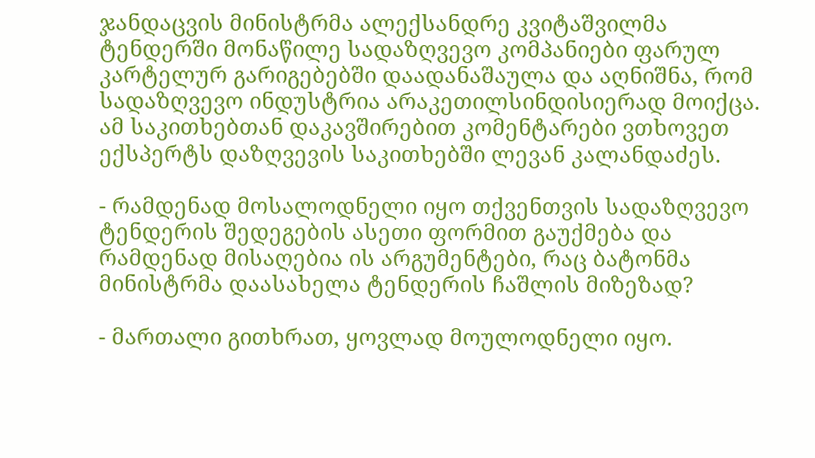ჯანდაცვის მინისტრმა ალექსანდრე კვიტაშვილმა ტენდერში მონაწილე სადაზღვევო კომპანიები ფარულ კარტელურ გარიგებებში დაადანაშაულა და აღნიშნა, რომ სადაზღვევო ინდუსტრია არაკეთილსინდისიერად მოიქცა. ამ საკითხებთან დაკავშირებით კომენტარები ვთხოვეთ ექსპერტს დაზღვევის საკითხებში ლევან კალანდაძეს.

- რამდენად მოსალოდნელი იყო თქვენთვის სადაზღვევო ტენდერის შედეგების ასეთი ფორმით გაუქმება და რამდენად მისაღებია ის არგუმენტები, რაც ბატონმა მინისტრმა დაასახელა ტენდერის ჩაშლის მიზეზად?

- მართალი გითხრათ, ყოვლად მოულოდნელი იყო.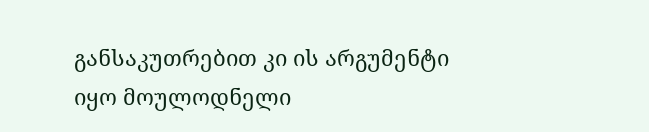განსაკუთრებით კი ის არგუმენტი იყო მოულოდნელი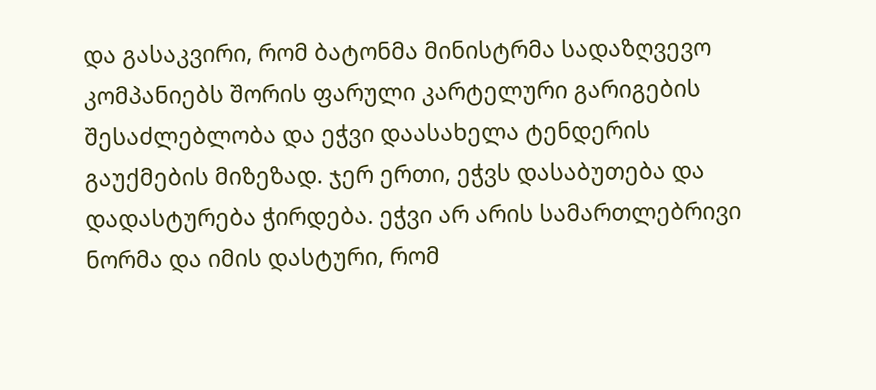და გასაკვირი, რომ ბატონმა მინისტრმა სადაზღვევო კომპანიებს შორის ფარული კარტელური გარიგების შესაძლებლობა და ეჭვი დაასახელა ტენდერის გაუქმების მიზეზად. ჯერ ერთი, ეჭვს დასაბუთება და დადასტურება ჭირდება. ეჭვი არ არის სამართლებრივი ნორმა და იმის დასტური, რომ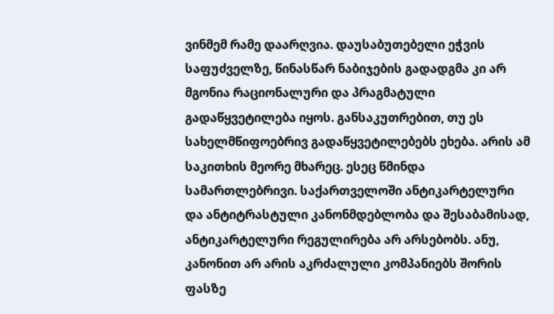ვინმემ რამე დაარღვია. დაუსაბუთებელი ეჭვის საფუძველზე, წინასწარ ნაბიჯების გადადგმა კი არ მგონია რაციონალური და პრაგმატული გადაწყვეტილება იყოს. განსაკუთრებით, თუ ეს სახელმწიფოებრივ გადაწყვეტილებებს ეხება. არის ამ საკითხის მეორე მხარეც. ესეც წმინდა სამართლებრივი. საქართველოში ანტიკარტელური და ანტიტრასტული კანონმდებლობა და შესაბამისად, ანტიკარტელური რეგულირება არ არსებობს. ანუ, კანონით არ არის აკრძალული კომპანიებს შორის ფასზე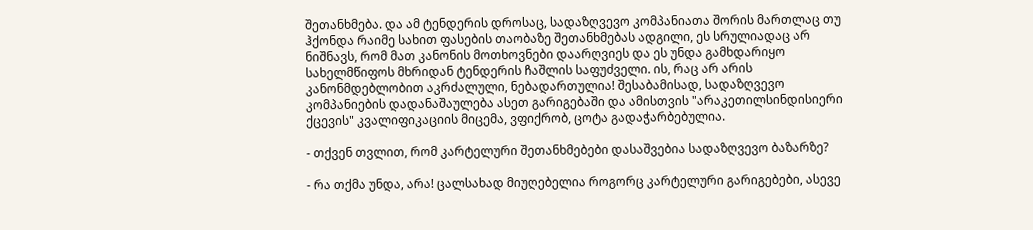შეთანხმება. და ამ ტენდერის დროსაც, სადაზღვევო კომპანიათა შორის მართლაც თუ ჰქონდა რაიმე სახით ფასების თაობაზე შეთანხმებას ადგილი, ეს სრულიადაც არ ნიშნავს, რომ მათ კანონის მოთხოვნები დაარღვიეს და ეს უნდა გამხდარიყო სახელმწიფოს მხრიდან ტენდერის ჩაშლის საფუძველი. ის, რაც არ არის კანონმდებლობით აკრძალული, ნებადართულია! შესაბამისად, სადაზღვევო კომპანიების დადანაშაულება ასეთ გარიგებაში და ამისთვის "არაკეთილსინდისიერი ქცევის" კვალიფიკაციის მიცემა, ვფიქრობ, ცოტა გადაჭარბებულია.

- თქვენ თვლით, რომ კარტელური შეთანხმებები დასაშვებია სადაზღვევო ბაზარზე?

- რა თქმა უნდა, არა! ცალსახად მიუღებელია როგორც კარტელური გარიგებები, ასევე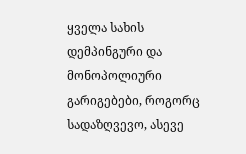ყველა სახის დემპინგური და მონოპოლიური გარიგებები, როგორც სადაზღვევო, ასევე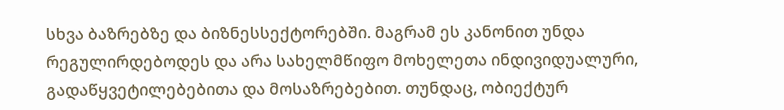სხვა ბაზრებზე და ბიზნესსექტორებში. მაგრამ ეს კანონით უნდა რეგულირდებოდეს და არა სახელმწიფო მოხელეთა ინდივიდუალური, გადაწყვეტილებებითა და მოსაზრებებით. თუნდაც, ობიექტურ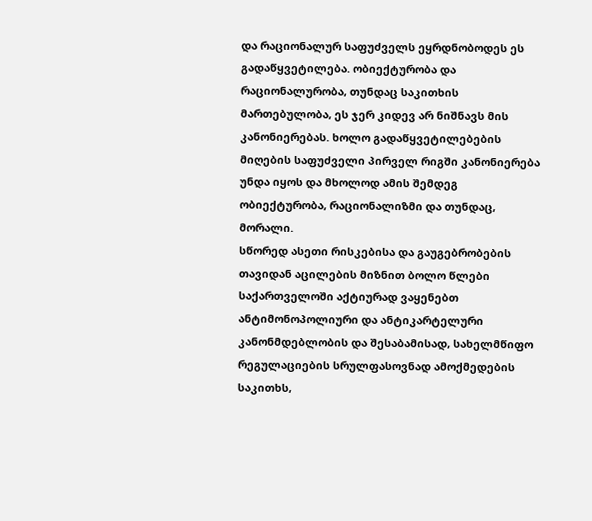და რაციონალურ საფუძველს ეყრდნობოდეს ეს გადაწყვეტილება. ობიექტურობა და რაციონალურობა, თუნდაც საკითხის მართებულობა, ეს ჯერ კიდევ არ ნიშნავს მის კანონიერებას. ხოლო გადაწყვეტილებების მიღების საფუძველი პირველ რიგში კანონიერება უნდა იყოს და მხოლოდ ამის შემდეგ ობიექტურობა, რაციონალიზმი და თუნდაც, მორალი.
სწორედ ასეთი რისკებისა და გაუგებრობების თავიდან აცილების მიზნით ბოლო წლები საქართველოში აქტიურად ვაყენებთ ანტიმონოპოლიური და ანტიკარტელური კანონმდებლობის და შესაბამისად, სახელმწიფო რეგულაციების სრულფასოვნად ამოქმედების საკითხს,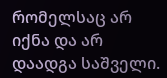რომელსაც არ იქნა და არ დაადგა საშველი.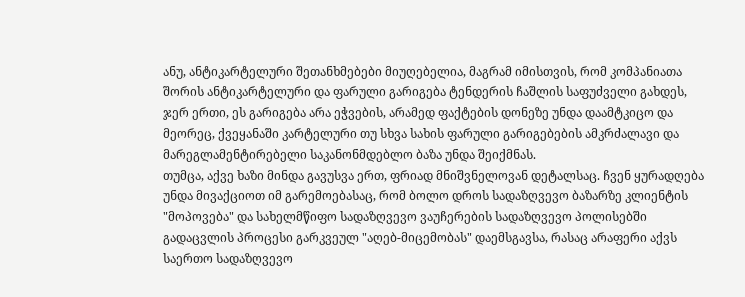ანუ, ანტიკარტელური შეთანხმებები მიუღებელია, მაგრამ იმისთვის, რომ კომპანიათა შორის ანტიკარტელური და ფარული გარიგება ტენდერის ჩაშლის საფუძველი გახდეს, ჯერ ერთი, ეს გარიგება არა ეჭვების, არამედ ფაქტების დონეზე უნდა დაამტკიცო და მეორეც, ქვეყანაში კარტელური თუ სხვა სახის ფარული გარიგებების ამკრძალავი და მარეგლამენტირებელი საკანონმდებლო ბაზა უნდა შეიქმნას.
თუმცა, აქვე ხაზი მინდა გავუსვა ერთ, ფრიად მნიშვნელოვან დეტალსაც. ჩვენ ყურადღება უნდა მივაქციოთ იმ გარემოებასაც, რომ ბოლო დროს სადაზღვევო ბაზარზე კლიენტის "მოპოვება" და სახელმწიფო სადაზღვევო ვაუჩერების სადაზღვევო პოლისებში გადაცვლის პროცესი გარკვეულ "აღებ-მიცემობას" დაემსგავსა, რასაც არაფერი აქვს საერთო სადაზღვევო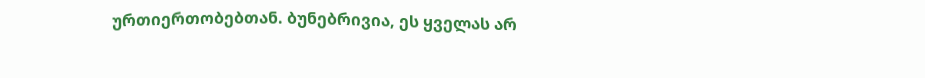ურთიერთობებთან. ბუნებრივია, ეს ყველას არ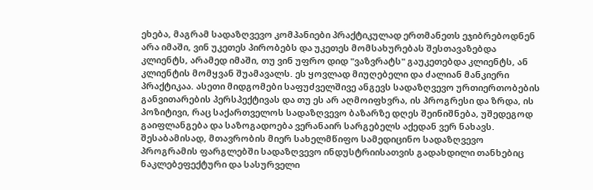ეხება, მაგრამ სადაზღვევო კომპანიები პრაქტიკულად ერთმანეთს ეჯიბრებოდნენ არა იმაში, ვინ უკეთეს პირობებს და უკეთეს მომსახურებას შესთავაზებდა კლიენტს, არამედ იმაში, თუ ვინ უფრო დიდ "ვაზვრატს" გაუკეთებდა კლიენტს, ან კლიენტის მომყვან შუამავალს. ეს ყოვლად მიუღებელი და ძალიან მანკიერი პრაქტიკაა. ასეთი მიდგომები საფუძველშივე ანგევს სადაზღვევო ურთიერთობების განვითარების პერსპექტივას და თუ ეს არ აღმოიფხვრა, ის პროგრესი და ზრდა, ის პოზიტივი, რაც საქართველოს სადაზღვევო ბაზარზე დღეს შეინიშნება, უშედეგოდ გაიფლანგება და საზოგადოება ვერანაირ სარგებელს აქედან ვერ ნახავს. შესაბამისად, მთავრობის მიერ სახელმწიფო სამედიცინო სადაზღვევო პროგრამის ფარგლებში სადაზღვევო ინდუსტრიისათვის გადახდილი თანხებიც ნაკლებეფექტური და სასურველი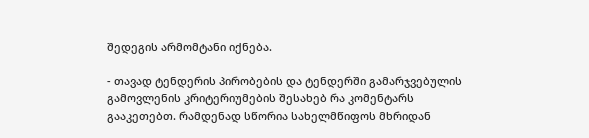შედეგის არმომტანი იქნება.

- თავად ტენდერის პირობების და ტენდერში გამარჯვებულის გამოვლენის კრიტერიუმების შესახებ რა კომენტარს გააკეთებთ. რამდენად სწორია სახელმწიფოს მხრიდან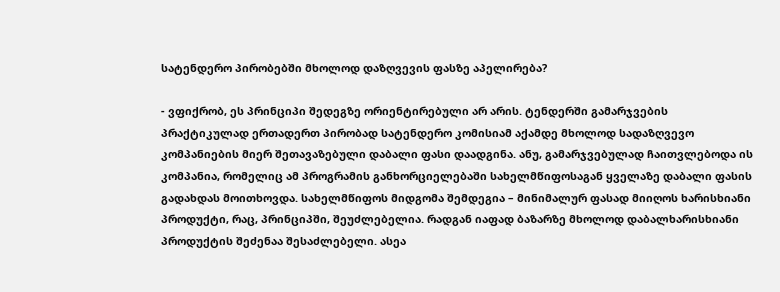სატენდერო პირობებში მხოლოდ დაზღვევის ფასზე აპელირება?

- ვფიქრობ, ეს პრინციპი შედეგზე ორიენტირებული არ არის. ტენდერში გამარჯვების პრაქტიკულად ერთადერთ პირობად სატენდერო კომისიამ აქამდე მხოლოდ სადაზღვევო კომპანიების მიერ შეთავაზებული დაბალი ფასი დაადგინა. ანუ, გამარჯვებულად ჩაითვლებოდა ის კომპანია, რომელიც ამ პროგრამის განხორციელებაში სახელმწიფოსაგან ყველაზე დაბალი ფასის გადახდას მოითხოვდა. სახელმწიფოს მიდგომა შემდეგია – მინიმალურ ფასად მიიღოს ხარისხიანი პროდუქტი, რაც, პრინციპში, შეუძლებელია. რადგან იაფად ბაზარზე მხოლოდ დაბალხარისხიანი პროდუქტის შეძენაა შესაძლებელი. ასეა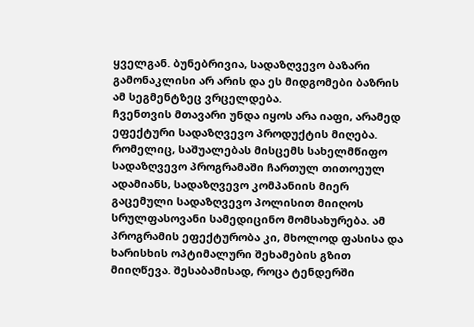ყველგან. ბუნებრივია, სადაზღვევო ბაზარი გამონაკლისი არ არის და ეს მიდგომები ბაზრის ამ სეგმენტზეც ვრცელდება.
ჩვენთვის მთავარი უნდა იყოს არა იაფი, არამედ ეფექტური სადაზღვევო პროდუქტის მიღება. რომელიც, საშუალებას მისცემს სახელმწიფო სადაზღვევო პროგრამაში ჩართულ თითოეულ ადამიანს, სადაზღვევო კომპანიის მიერ გაცემული სადაზღვევო პოლისით მიიღოს სრულფასოვანი სამედიცინო მომსახურება. ამ პროგრამის ეფექტურობა კი, მხოლოდ ფასისა და ხარისხის ოპტიმალური შეხამების გზით მიიღწევა. შესაბამისად, როცა ტენდერში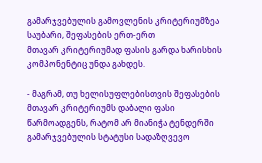გამარჯვებულის გამოვლენის კრიტერიუმზეა საუბარი, შეფასების ერთ-ერთ
მთავარ კრიტერიუმად ფასის გარდა ხარისხის კომპონენტიც უნდა გახდეს.

- მაგრამ, თუ ხელისუფლებისთვის შეფასების მთავარ კრიტერიუმს დაბალი ფასი წარმოადგენს, რატომ არ მიანიჭა ტენდერში გამარჯვებულის სტატუსი სადაზღვევო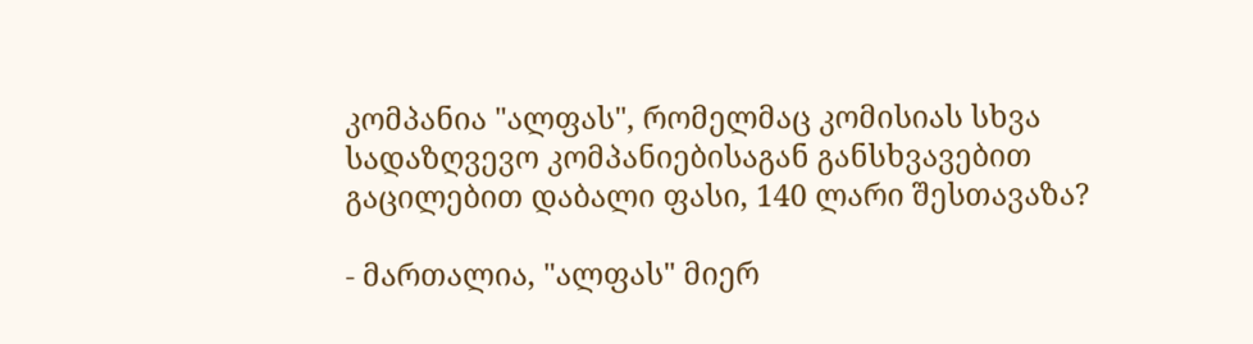კომპანია "ალფას", რომელმაც კომისიას სხვა სადაზღვევო კომპანიებისაგან განსხვავებით გაცილებით დაბალი ფასი, 140 ლარი შესთავაზა?

- მართალია, "ალფას" მიერ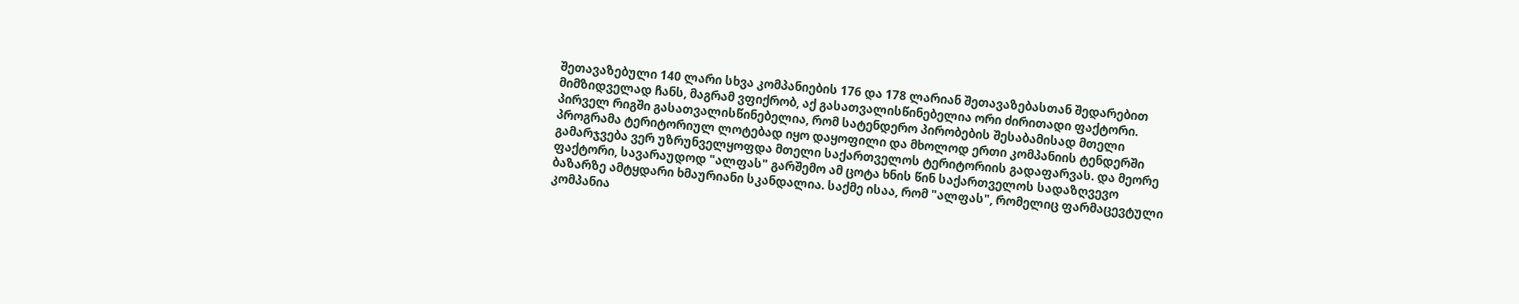შეთავაზებული 140 ლარი სხვა კომპანიების 176 და 178 ლარიან შეთავაზებასთან შედარებით მიმზიდველად ჩანს, მაგრამ ვფიქრობ, აქ გასათვალისწინებელია ორი ძირითადი ფაქტორი. პირველ რიგში გასათვალისწინებელია, რომ სატენდერო პირობების შესაბამისად მთელი პროგრამა ტერიტორიულ ლოტებად იყო დაყოფილი და მხოლოდ ერთი კომპანიის ტენდერში გამარჯვება ვერ უზრუნველყოფდა მთელი საქართველოს ტერიტორიის გადაფარვას. და მეორე ფაქტორი, სავარაუდოდ "ალფას" გარშემო ამ ცოტა ხნის წინ საქართველოს სადაზღვევო ბაზარზე ამტყდარი ხმაურიანი სკანდალია. საქმე ისაა, რომ "ალფას", რომელიც ფარმაცევტული კომპანია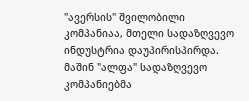"ავერსის" შვილობილი კომპანიაა, მთელი სადაზღვევო ინდუსტრია დაუპირისპირდა. მაშინ "ალფა" სადაზღვევო კომპანიებმა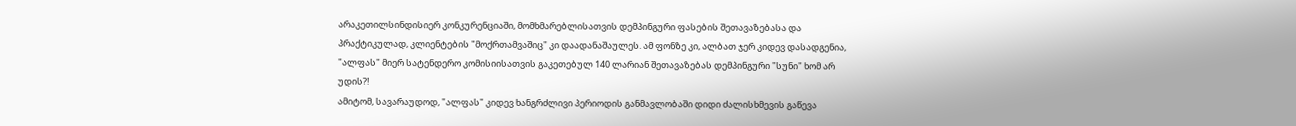არაკეთილსინდისიერ კონკურენციაში, მომხმარებლისათვის დემპინგური ფასების შეთავაზებასა და პრაქტიკულად, კლიენტების "მოქრთამვაშიც" კი დაადანაშაულეს. ამ ფონზე კი, ალბათ ჯერ კიდევ დასადგენია, "ალფას" მიერ სატენდერო კომისიისათვის გაკეთებულ 140 ლარიან შეთავაზებას დემპინგური "სუნი" ხომ არ უდის?!
ამიტომ, სავარაუდოდ, "ალფას" კიდევ ხანგრძლივი პერიოდის განმავლობაში დიდი ძალისხმევის გაწევა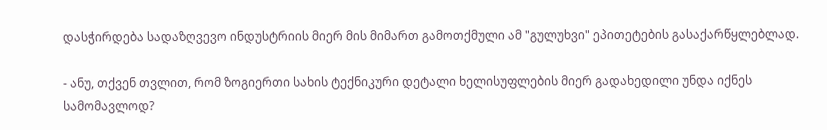დასჭირდება სადაზღვევო ინდუსტრიის მიერ მის მიმართ გამოთქმული ამ "გულუხვი" ეპითეტების გასაქარწყლებლად.

- ანუ, თქვენ თვლით, რომ ზოგიერთი სახის ტექნიკური დეტალი ხელისუფლების მიერ გადახედილი უნდა იქნეს სამომავლოდ?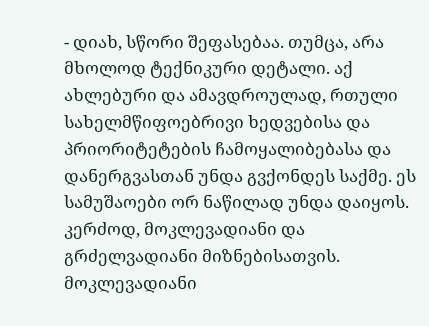- დიახ, სწორი შეფასებაა. თუმცა, არა მხოლოდ ტექნიკური დეტალი. აქ ახლებური და ამავდროულად, რთული სახელმწიფოებრივი ხედვებისა და პრიორიტეტების ჩამოყალიბებასა და დანერგვასთან უნდა გვქონდეს საქმე. ეს სამუშაოები ორ ნაწილად უნდა დაიყოს. კერძოდ, მოკლევადიანი და გრძელვადიანი მიზნებისათვის. მოკლევადიანი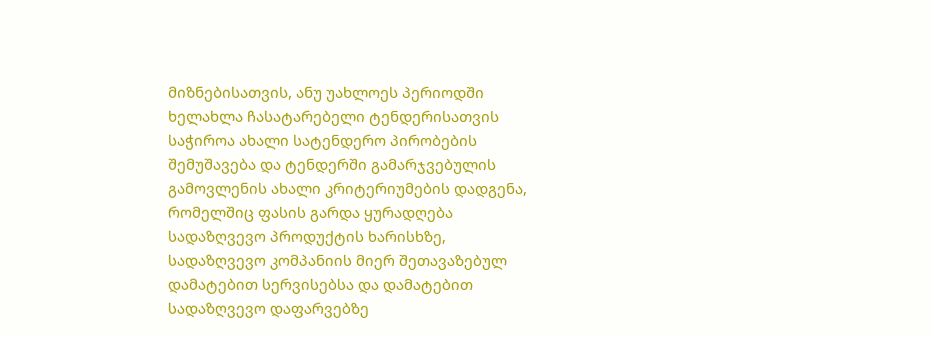მიზნებისათვის, ანუ უახლოეს პერიოდში ხელახლა ჩასატარებელი ტენდერისათვის საჭიროა ახალი სატენდერო პირობების შემუშავება და ტენდერში გამარჯვებულის გამოვლენის ახალი კრიტერიუმების დადგენა, რომელშიც ფასის გარდა ყურადღება სადაზღვევო პროდუქტის ხარისხზე, სადაზღვევო კომპანიის მიერ შეთავაზებულ დამატებით სერვისებსა და დამატებით სადაზღვევო დაფარვებზე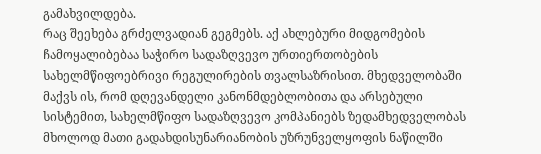გამახვილდება.
რაც შეეხება გრძელვადიან გეგმებს. აქ ახლებური მიდგომების ჩამოყალიბებაა საჭირო სადაზღვევო ურთიერთობების სახელმწიფოებრივი რეგულირების თვალსაზრისით. მხედველობაში მაქვს ის, რომ დღევანდელი კანონმდებლობითა და არსებული სისტემით, სახელმწიფო სადაზღვევო კომპანიებს ზედამხედველობას მხოლოდ მათი გადახდისუნარიანობის უზრუნველყოფის ნაწილში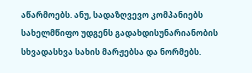აწარმოებს. ანუ, სადაზღვევო კომპანიებს სახელმწიფო უდგენს გადახდისუნარიანობის სხვადასხვა სახის მარჟებსა და ნორმებს.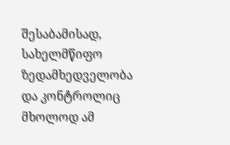შესაბამისად, სახელმწიფო ზედამხედველობა და კონტროლიც მხოლოდ ამ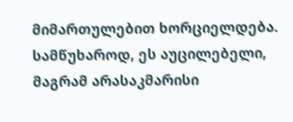მიმართულებით ხორციელდება. სამწუხაროდ, ეს აუცილებელი, მაგრამ არასაკმარისი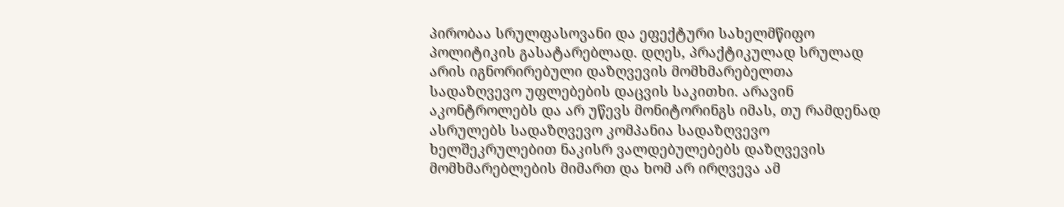პირობაა სრულფასოვანი და ეფექტური სახელმწიფო პოლიტიკის გასატარებლად. დღეს, პრაქტიკულად სრულად არის იგნორირებული დაზღვევის მომხმარებელთა სადაზღვევო უფლებების დაცვის საკითხი. არავინ აკონტროლებს და არ უწევს მონიტორინგს იმას, თუ რამდენად ასრულებს სადაზღვევო კომპანია სადაზღვევო ხელშეკრულებით ნაკისრ ვალდებულებებს დაზღვევის მომხმარებლების მიმართ და ხომ არ ირღვევა ამ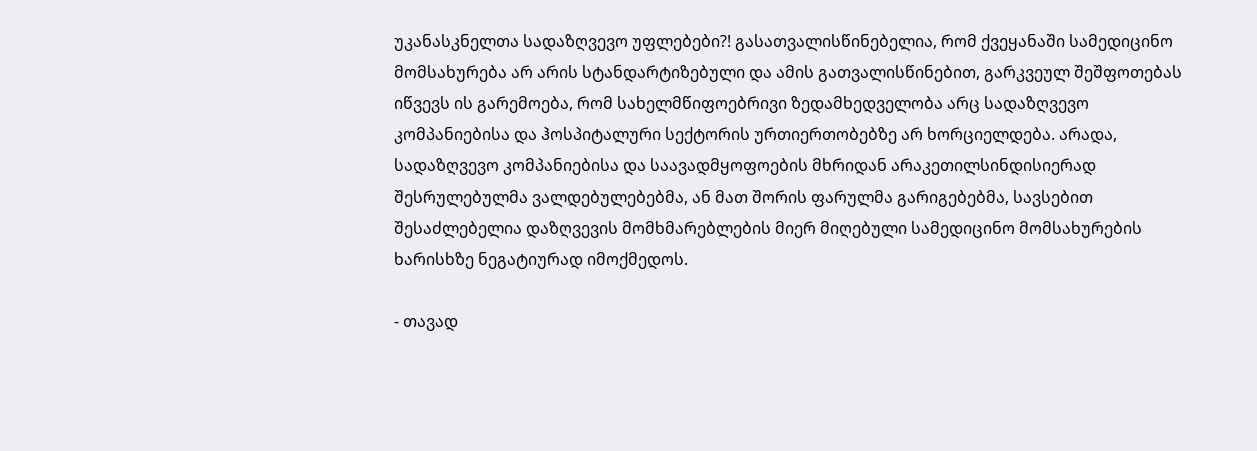უკანასკნელთა სადაზღვევო უფლებები?! გასათვალისწინებელია, რომ ქვეყანაში სამედიცინო მომსახურება არ არის სტანდარტიზებული და ამის გათვალისწინებით, გარკვეულ შეშფოთებას იწვევს ის გარემოება, რომ სახელმწიფოებრივი ზედამხედველობა არც სადაზღვევო კომპანიებისა და ჰოსპიტალური სექტორის ურთიერთობებზე არ ხორციელდება. არადა, სადაზღვევო კომპანიებისა და საავადმყოფოების მხრიდან არაკეთილსინდისიერად შესრულებულმა ვალდებულებებმა, ან მათ შორის ფარულმა გარიგებებმა, სავსებით შესაძლებელია დაზღვევის მომხმარებლების მიერ მიღებული სამედიცინო მომსახურების ხარისხზე ნეგატიურად იმოქმედოს.

- თავად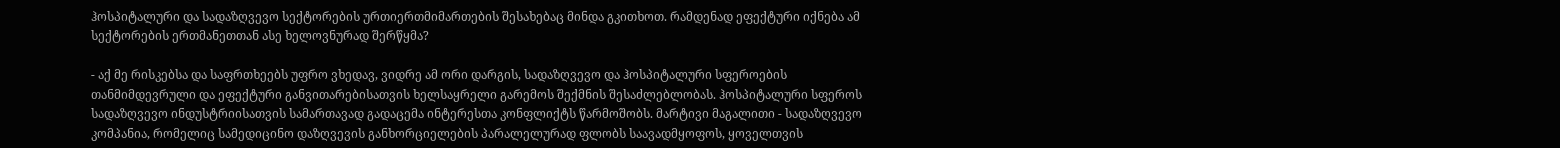ჰოსპიტალური და სადაზღვევო სექტორების ურთიერთმიმართების შესახებაც მინდა გკითხოთ. რამდენად ეფექტური იქნება ამ სექტორების ერთმანეთთან ასე ხელოვნურად შერწყმა?

- აქ მე რისკებსა და საფრთხეებს უფრო ვხედავ, ვიდრე ამ ორი დარგის, სადაზღვევო და ჰოსპიტალური სფეროების თანმიმდევრული და ეფექტური განვითარებისათვის ხელსაყრელი გარემოს შექმნის შესაძლებლობას. ჰოსპიტალური სფეროს სადაზღვევო ინდუსტრიისათვის სამართავად გადაცემა ინტერესთა კონფლიქტს წარმოშობს. მარტივი მაგალითი - სადაზღვევო კომპანია, რომელიც სამედიცინო დაზღვევის განხორციელების პარალელურად ფლობს საავადმყოფოს, ყოველთვის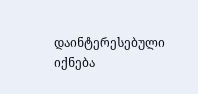დაინტერესებული იქნება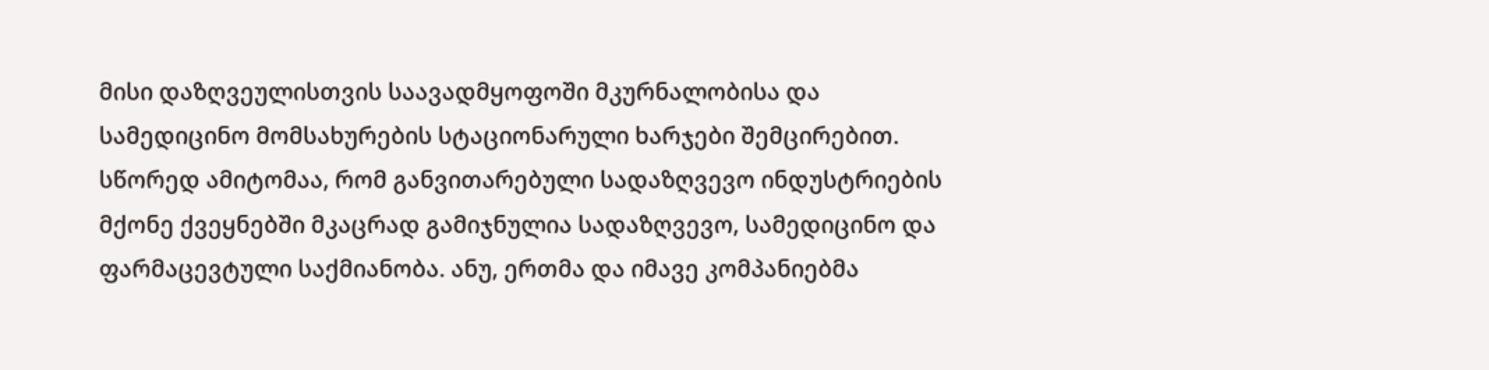მისი დაზღვეულისთვის საავადმყოფოში მკურნალობისა და სამედიცინო მომსახურების სტაციონარული ხარჯები შემცირებით. სწორედ ამიტომაა, რომ განვითარებული სადაზღვევო ინდუსტრიების მქონე ქვეყნებში მკაცრად გამიჯნულია სადაზღვევო, სამედიცინო და ფარმაცევტული საქმიანობა. ანუ, ერთმა და იმავე კომპანიებმა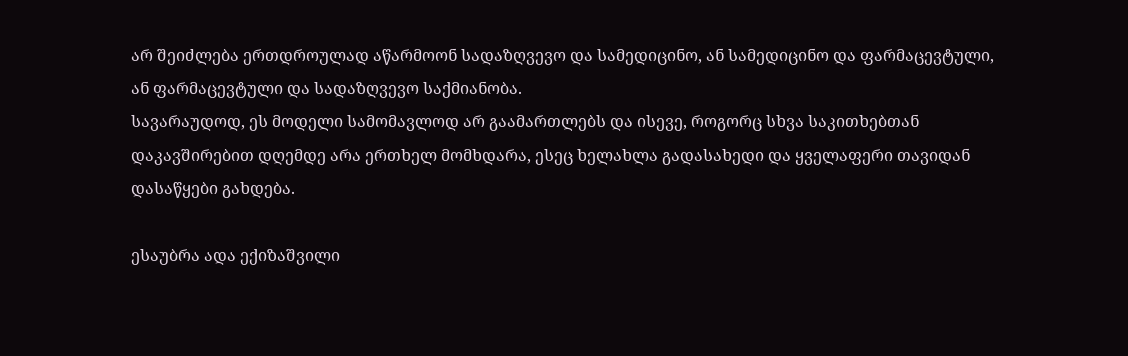არ შეიძლება ერთდროულად აწარმოონ სადაზღვევო და სამედიცინო, ან სამედიცინო და ფარმაცევტული, ან ფარმაცევტული და სადაზღვევო საქმიანობა.
სავარაუდოდ, ეს მოდელი სამომავლოდ არ გაამართლებს და ისევე, როგორც სხვა საკითხებთან დაკავშირებით დღემდე არა ერთხელ მომხდარა, ესეც ხელახლა გადასახედი და ყველაფერი თავიდან დასაწყები გახდება.

ესაუბრა ადა ექიზაშვილი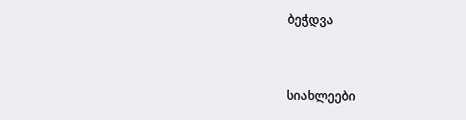ბეჭდვა


სიახლეები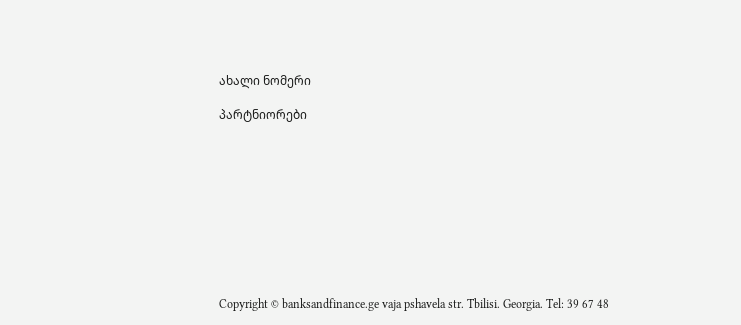ახალი ნომერი

პარტნიორები










Copyright © banksandfinance.ge vaja pshavela str. Tbilisi. Georgia. Tel: 39 67 48